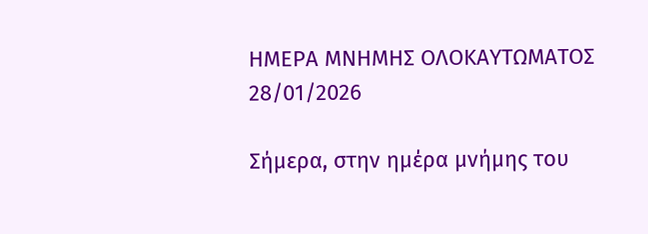ΗΜΕΡΑ ΜΝΗΜΗΣ ΟΛΟΚΑΥΤΩΜΑΤΟΣ 28/01/2026

Σήμερα, στην ημέρα μνήμης του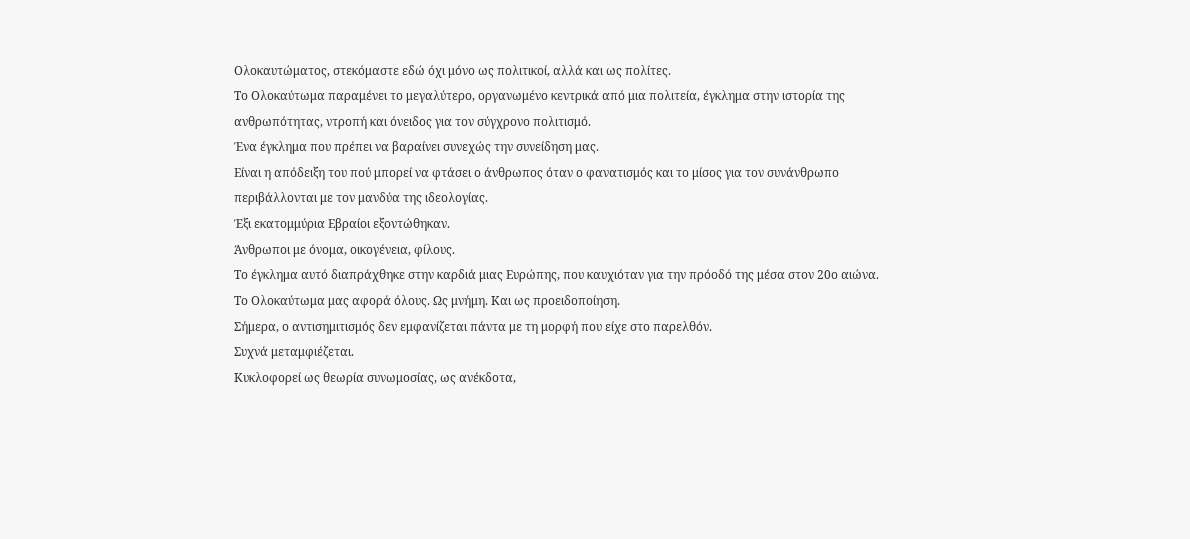Ολοκαυτώματος, στεκόμαστε εδώ όχι μόνο ως πολιτικοί, αλλά και ως πολίτες.
Το Ολοκαύτωμα παραμένει το μεγαλύτερο, οργανωμένο κεντρικά από μια πολιτεία, έγκλημα στην ιστορία της ανθρωπότητας, ντροπή και όνειδος για τον σύγχρονο πολιτισμό.
Ένα έγκλημα που πρέπει να βαραίνει συνεχώς την συνείδηση μας.
Είναι η απόδειξη του πού μπορεί να φτάσει ο άνθρωπος όταν ο φανατισμός και το μίσος για τον συνάνθρωπο περιβάλλονται με τον μανδύα της ιδεολογίας.
Έξι εκατομμύρια Εβραίοι εξοντώθηκαν.
Άνθρωποι με όνομα, οικογένεια, φίλους.
Το έγκλημα αυτό διαπράχθηκε στην καρδιά μιας Ευρώπης, που καυχιόταν για την πρόοδό της μέσα στον 20ο αιώνα.
Το Ολοκαύτωμα μας αφορά όλους. Ως μνήμη. Και ως προειδοποίηση.
Σήμερα, ο αντισημιτισμός δεν εμφανίζεται πάντα με τη μορφή που είχε στο παρελθόν.
Συχνά μεταμφιέζεται.
Κυκλοφορεί ως θεωρία συνωμοσίας, ως ανέκδοτα,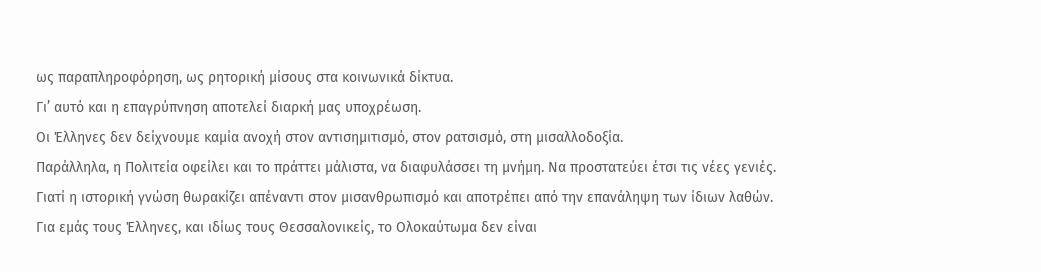ως παραπληροφόρηση, ως ρητορική μίσους στα κοινωνικά δίκτυα.
Γι’ αυτό και η επαγρύπνηση αποτελεί διαρκή μας υποχρέωση.
Οι Έλληνες δεν δείχνουμε καμία ανοχή στον αντισημιτισμό, στον ρατσισμό, στη μισαλλοδοξία.
Παράλληλα, η Πολιτεία οφείλει και το πράττει μάλιστα, να διαφυλάσσει τη μνήμη. Να προστατεύει έτσι τις νέες γενιές.
Γιατί η ιστορική γνώση θωρακίζει απέναντι στον μισανθρωπισμό και αποτρέπει από την επανάληψη των ίδιων λαθών.
Για εμάς τους Έλληνες, και ιδίως τους Θεσσαλονικείς, το Ολοκαύτωμα δεν είναι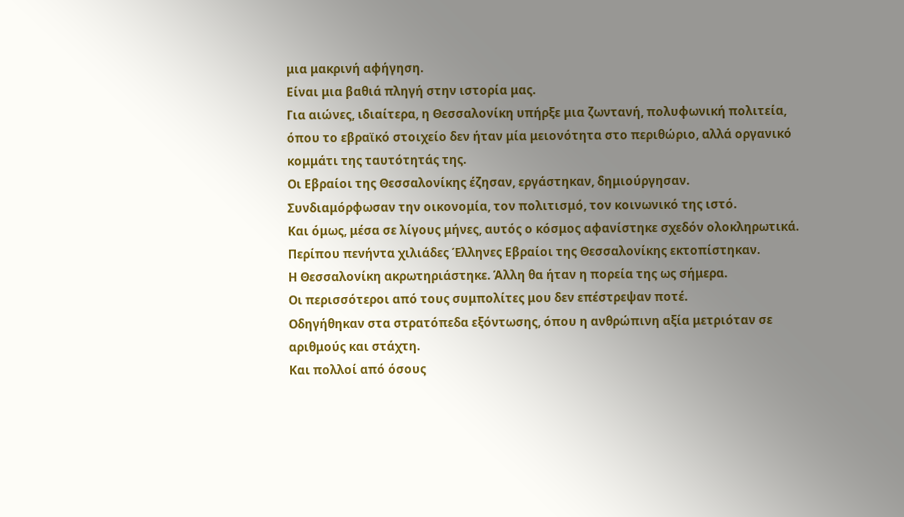μια μακρινή αφήγηση.
Είναι μια βαθιά πληγή στην ιστορία μας.
Για αιώνες, ιδιαίτερα, η Θεσσαλονίκη υπήρξε μια ζωντανή, πολυφωνική πολιτεία, όπου το εβραϊκό στοιχείο δεν ήταν μία μειονότητα στο περιθώριο, αλλά οργανικό κομμάτι της ταυτότητάς της.
Οι Εβραίοι της Θεσσαλονίκης έζησαν, εργάστηκαν, δημιούργησαν.
Συνδιαμόρφωσαν την οικονομία, τον πολιτισμό, τον κοινωνικό της ιστό.
Και όμως, μέσα σε λίγους μήνες, αυτός ο κόσμος αφανίστηκε σχεδόν ολοκληρωτικά.
Περίπου πενήντα χιλιάδες Έλληνες Εβραίοι της Θεσσαλονίκης εκτοπίστηκαν.
Η Θεσσαλονίκη ακρωτηριάστηκε. Άλλη θα ήταν η πορεία της ως σήμερα.
Οι περισσότεροι από τους συμπολίτες μου δεν επέστρεψαν ποτέ.
Οδηγήθηκαν στα στρατόπεδα εξόντωσης, όπου η ανθρώπινη αξία μετριόταν σε αριθμούς και στάχτη.
Και πολλοί από όσους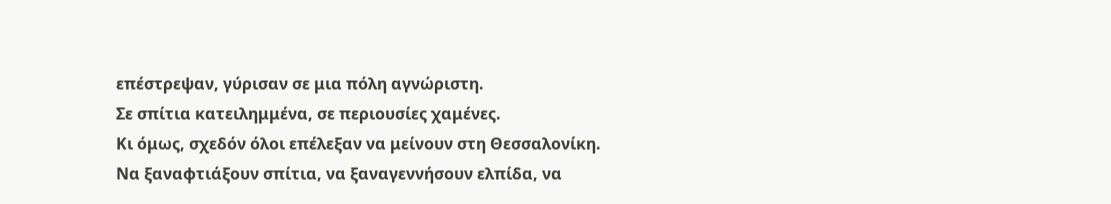επέστρεψαν, γύρισαν σε μια πόλη αγνώριστη.
Σε σπίτια κατειλημμένα, σε περιουσίες χαμένες.
Κι όμως, σχεδόν όλοι επέλεξαν να μείνουν στη Θεσσαλονίκη.
Να ξαναφτιάξουν σπίτια, να ξαναγεννήσουν ελπίδα, να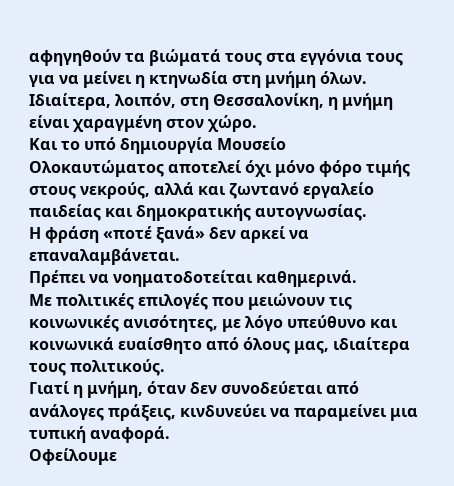αφηγηθούν τα βιώματά τους στα εγγόνια τους για να μείνει η κτηνωδία στη μνήμη όλων.
Ιδιαίτερα, λοιπόν, στη Θεσσαλονίκη, η μνήμη είναι χαραγμένη στον χώρο.
Και το υπό δημιουργία Μουσείο Ολοκαυτώματος αποτελεί όχι μόνο φόρο τιμής στους νεκρούς, αλλά και ζωντανό εργαλείο παιδείας και δημοκρατικής αυτογνωσίας.
Η φράση «ποτέ ξανά» δεν αρκεί να επαναλαμβάνεται.
Πρέπει να νοηματοδοτείται καθημερινά.
Με πολιτικές επιλογές που μειώνουν τις κοινωνικές ανισότητες, με λόγο υπεύθυνο και κοινωνικά ευαίσθητο από όλους μας, ιδιαίτερα τους πολιτικούς.
Γιατί η μνήμη, όταν δεν συνοδεύεται από ανάλογες πράξεις, κινδυνεύει να παραμείνει μια τυπική αναφορά.
Οφείλουμε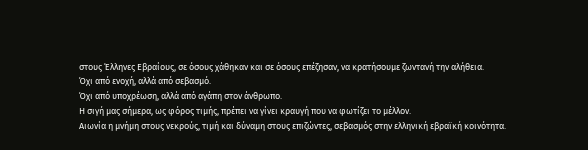στους Έλληνες Εβραίους, σε όσους χάθηκαν και σε όσους επέζησαν, να κρατήσουμε ζωντανή την αλήθεια.
Όχι από ενοχή, αλλά από σεβασμό.
Όχι από υποχρέωση, αλλά από αγάπη στον άνθρωπο.
Η σιγή μας σήμερα, ως φόρος τιμής, πρέπει να γίνει κραυγή που να φωτίζει το μέλλον.
Αιωνία η μνήμη στους νεκρούς, τιμή και δύναμη στους επιζώντες, σεβασμός στην ελληνική εβραϊκή κοινότητα.